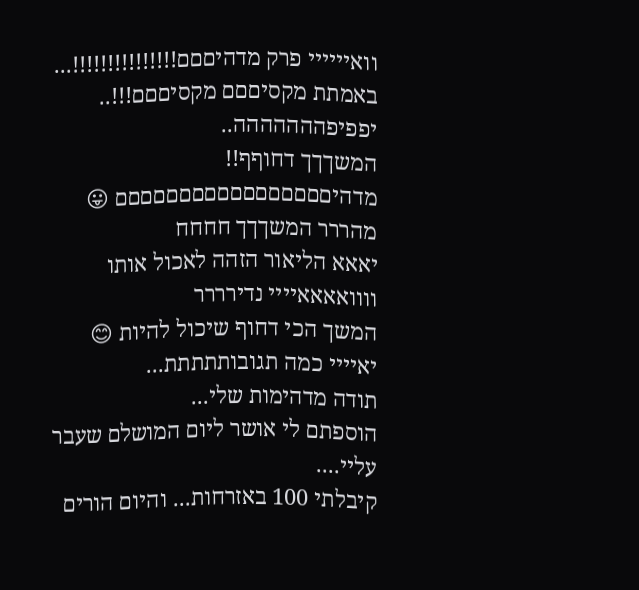וואיייייי פרק מדהיםםם!!!!!!!!!!!!!!!...
באמתת מקסיםםם מקסיםםם!!!..
יפפיפההההההה..
המשךךך דחוףף!!
מדהיםםםםםםםםםםםםםםםםם 😛
מהררר המשךךך חחחח
יאאא הליאור הזהה לאכול אותו
וווואאאאיייי נדירררר
המשך הכי דחוף שיכול להיות 😊
יאיייי כמה תגובותתתתת...
תודה מדהימות שלי...
הוספתם לי אושר ליום המושלם שעבר עליי....
קיבלתי 100 באזרחות... והיום הורים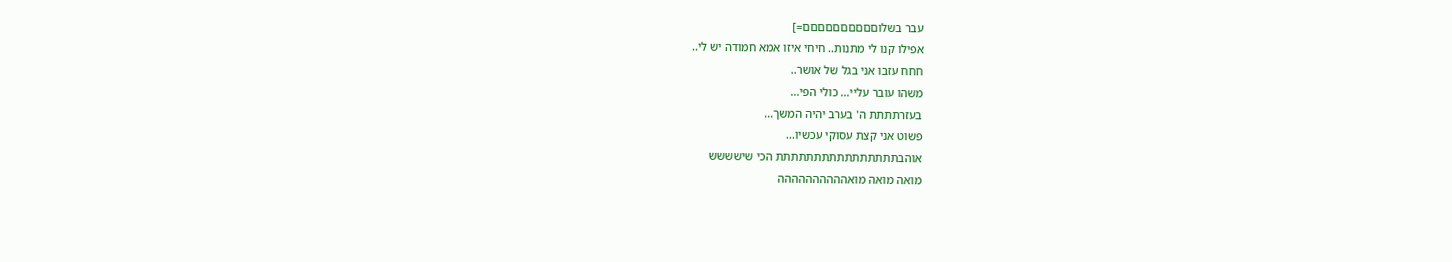עבר בשלוםםםםםםםםםם=]
אפילו קנו לי מתנות.. חיחי איזו אמא חמודה יש לי..
חחח עזבו אני בגל של אושר..
משהו עובר עליי... כולי הפי...
בעזרתתתת ה' בערב יהיה המשך...
פשוט אני קצת עסוקי עכשיו...
אוהבתתתתתתתתתתתתתתתת הכי שישששש
מואה מואה מואהההההההההה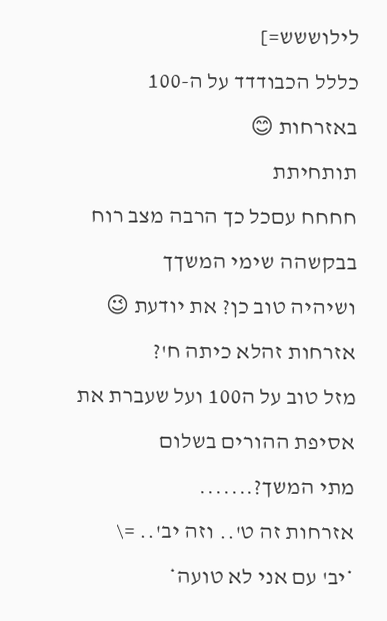לילוששש=]
כללל הכבודדד על ה-100 באזרחות 😊
תותחיתת
חחחח עםכל כך הרבה מצב רוח בבקשהה שימי המשךך
ושיהיה טוב כן? את יודעת 😉
אזרחות זהלא כיתה ח'?
מזל טוב על ה100 ועל שעברת את אסיפת ההורים בשלום
מתי המשך?.......
אזרחות זה ט'.. וזה יב'.. =\
*יב' עם אני לא טועה*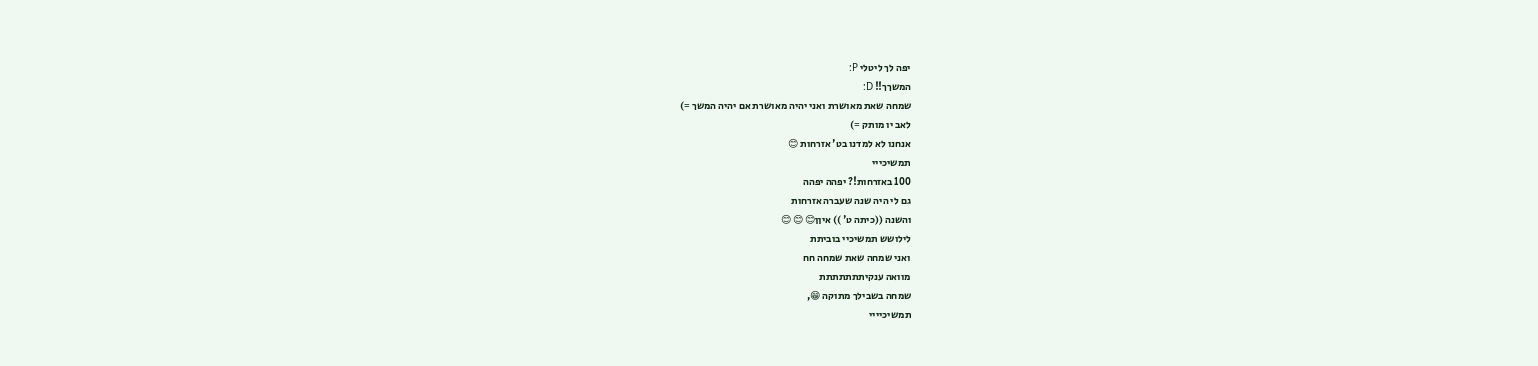יפה לך ליטלי P:
המשךך!! D:
שמחה שאת מאושרת ואני יהיה מאושרת אם יהיה המשך =)
לאב יו מותק =)
אנחנו לא למדנו בט' אזרחות 😊
תמשיכייי
100 באזרחות!? יפהה יפהה
גם לי היה שנה שעברה אזרחות
והשנה ((כיתה ט' )) איןן😊 😊 😊
לילושש תמשיכיי בוביתת
ואני שמחה שאת שמחה חח
מוואה ענקיתתתתתתת
שמחה בשבילך מתוקה 😁,
תמשיכיייי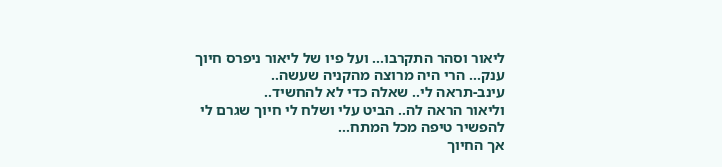ליאור וסהר התקרבו... ועל פיו של ליאור ניפרס חיוך ענק... הרי היה מרוצה מהקניה שעשה..
עינב-תראה לי.. שאלה כדי לא להחשיד..
וליאור הראה לה.. הביט עלי ושלח לי חיוך שגרם לי להפשיר טיפה מכל המתח...
אך החיוך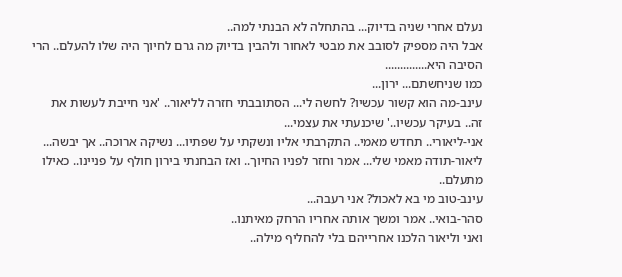נעלם אחרי שניה בדיוק... בהתחלה לא הבנתי למה..
אבל היה מספיק לסובב את מבטי לאחור ולהבין בדיוק מה גרם לחיוך היה שלו להעלם.. הרי הסיבה היא..............
כמו שניחשתם... ירון...
עינב-מה הוא קשור עכשיו? לחשה לי... הסתובבתי חזרה לליאור.. 'אני חייבת לעשות את זה.. בעיקר עכשיו..' שיכנעתי את עצמי...
אני-ליאורי.. תחדש מאמי.. התקרבתי אליו ונשקתי על שפתיו... נשיקה ארוכה.. אך יבשה...
ליאור-תודה מאמי שלי... אמר וחזר לפניו החיוך.. ואז הבחנתי בירון חולף על פניינו.. כאילו מתעלם..
עינב-טוב מי בא לאכול? אני רעבה...
סהר-בואי.. אמר ומשך אותה אחריו הרחק מאיתנו..
ואני וליאור הלכנו אחרייהם בלי להחליף מילה..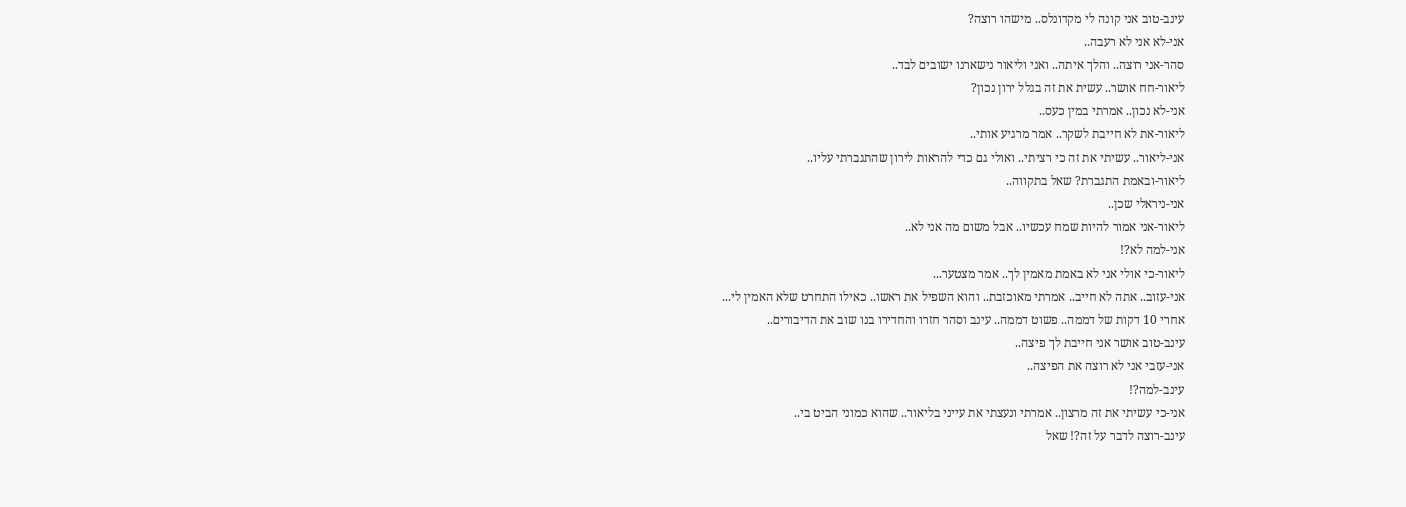עינב-טוב אני קונה לי מקדונלס.. מישהו רוצה?
אני-לא אני לא רעבה..
סהר-אני רוצה.. והלך איתה.. ואני וליאור נישארנו ישובים לבד..
ליאור-חח אושר.. עשית את זה בגלל ירון נכון?
אני-לא נכון.. אמרתי במין כעס..
ליאור-את לא חייבת לשקר.. אמר מרגיע אותי..
אני-ליאור.. עשיתי את זה כי רציתי.. ואולי גם כדי להראות לירון שהתגברתי עליו..
ליאור-ובאמת התגברת? שאל בתקווה..
אני-ניראלי שכן..
ליאור-אני אמור להיות שמח עכשיו.. אבל משום מה אני לא..
אני-למה לא?!
ליאור-כי אולי אני לא באמת מאמין לך.. אמר מצטער...
אני-עזוב.. אתה לא חייב.. אמרתי מאוכזבת.. והוא השפיל את ראשו.. כאילו התחרט שלא האמין לי...
אחרי 10 דקות של דממה.. פשוט דממה.. עינב וסהר חזרו והחדירו בנו שוב את הדיבורים..
עינב-טוב אושר אני חייבת לך פיצה..
אני-עזבי אני לא רוצה את הפיצה..
עינב-למה?!
אני-כי עשיתי את זה מרצון.. אמרתי ונעצתי את עייני בליאור.. שהוא כמוני הביט בי..
עינב-רוצה לדבר על זה?! שאל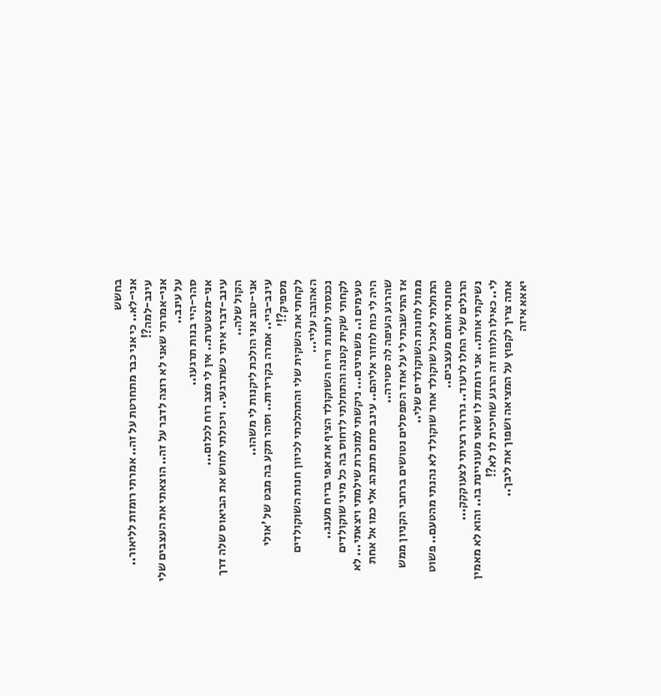בחשש
אני-לא.. כי אני כבר מתחרטת על זה.. אמרתי רומזת לליאור..
עינב-למה?!
אני-אמרתי שאני לא רוצה לדבר על זה.. הוצאתי את העצבים שלי על עינב..
סהר-היי בנות תרגעו..
אני-מצטערת.. אין לי מצב רוח לכלום...
עינב-דברי איתי כשתרגעי.. ויכולתי לחוש את הביאוס שלה דרך הקול שלה..
אני-טוב אני הולכת ליקנות לי משהו..
עינב-ביי.. אמרה בקרירות.. וסהר תקע בה מבט של 'אולי מספיק?!'
לקחתי את השקית שלי והתהלכתי לכיוון חנות השוקולדים האהובה עליי...
נכנסתי לחנות וריח השוקולד הציף את אפי בריח מענג..
לקחתי שקית קטנה והתחלתי לדחוס בה כל מיני שוקולדים טעימים ו.. משמינים... ניקשתי למוכרת שילמתי ויצאתי... לא היה לי כוח לחזור אליהם.. עינב סתם תתנהג אלי כמו אל אחת שהרגע העיפה לה סטירה..
אז התישבתי לי על אחד הספסלים נטושים ברחבי הקניון ממש ממול לחנות השוקולדים שלי..
התחלתי לאכול שוקולד אחר שוקולד לא נהנתי מהטעם.. פשוט טחנתי אותם מעצבים..
הרגלים שלי החלו לרעוד.. גרררר רציתי לצעוקקק...
נשיקתי אותו.. אני רומזת לו שאני מעוניינת בו.. והוא לא מאמין לי.. כאילו הלוווו זה הרגע שחיכית לו לא?!
אתה צריך לקפוץ על המציאה ושפוך את ליבך..
יאאא איזה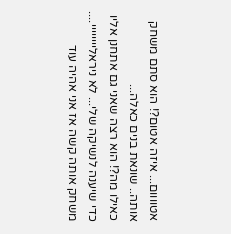אטוווום... איזה אטום?! הוא סתם משחק אותה.. שונאת בנים כאלה...
כאילו מה?! הוא רצה שאני גם אתחנן אליו כדי שיענה לנשיקה שלי... לא ניראליייייייי....
משחק אותה קשה אז אני אהיה עוד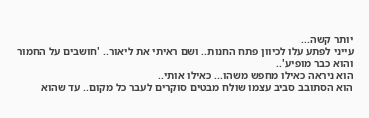יותר קשה...
עייני לפתע עלו לכיוון פתח החנות.. ושם ראיתי את ליאור.. 'חושבים על החמור והוא כבר מופיע'..
הוא ניראה כאילו מחפש משהו... כאילו אותי..
הוא הסתובב סביב עצמו שולח מבטים סוקרים לעבר כל מקום.. עד שהוא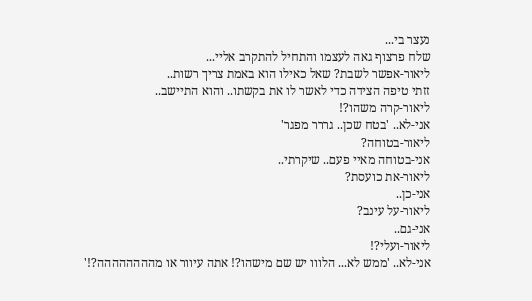נעצר בי...
שלח פרצוף גאה לעצמו והתחיל להתקרב אליי...
ליאור-אפשר לשבת? שאל כאילו הוא באמת צריך רשות..
זזתי טיפה הצידה כדי לאשר לו את בקשתו.. והוא התיישב..
ליאור-קרה משהו?!
אני-לא.. 'בטח שכן.. גררר מפגר'
ליאור-בטוחה?
אני-בטוחה מאיי פעם.. שיקרתי..
ליאור-את כועסת?
אני-כן..
ליאור-על עינב?
אני-גם..
ליאור-ועלי?!
אני-לא.. 'ממש לא... הלווו יש שם מישהו?! אתה עיוור או מהההההההה?!'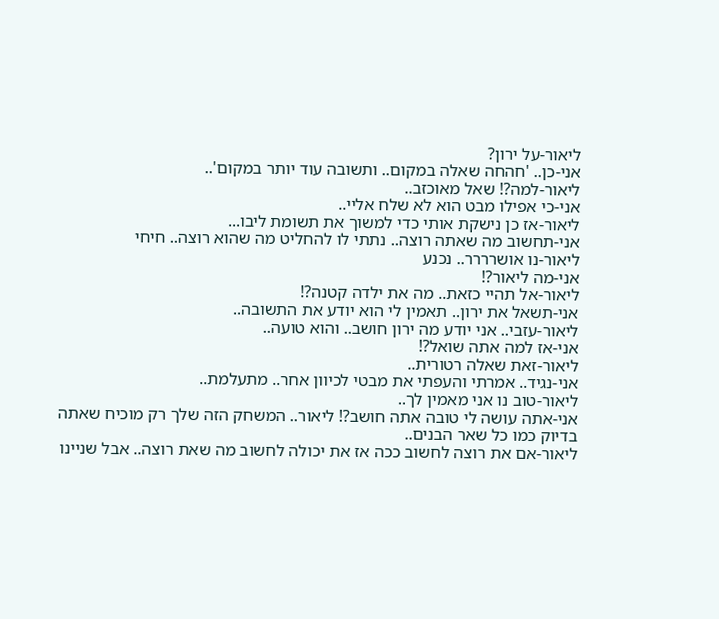ליאור-על ירון?
אני-כן.. 'חהחה שאלה במקום.. ותשובה עוד יותר במקום'..
ליאור-למה?! שאל מאוכזב..
אני-כי אפילו מבט הוא לא שלח אליי..
ליאור-אז כן נישקת אותי כדי למשוך את תשומת ליבו...
אני-תחשוב מה שאתה רוצה.. נתתי לו להחליט מה שהוא רוצה.. חיחי
ליאור-נו אושרררר.. נכנע
אני-מה ליאור?!
ליאור-אל תהיי כזאת.. מה את ילדה קטנה?!
אני-תשאל את ירון.. תאמין לי הוא יודע את התשובה..
ליאור-עזבי.. אני יודע מה ירון חושב.. והוא טועה..
אני-אז למה אתה שואל?!
ליאור-זאת שאלה רטורית..
אני-נגיד.. אמרתי והעפתי את מבטי לכיוון אחר.. מתעלמת..
ליאור-טוב נו אני מאמין לך..
אני-אתה עושה לי טובה אתה חושב?! ליאור.. המשחק הזה שלך רק מוכיח שאתה בדיוק כמו כל שאר הבנים..
ליאור-אם את רוצה לחשוב ככה אז את יכולה לחשוב מה שאת רוצה.. אבל שניינו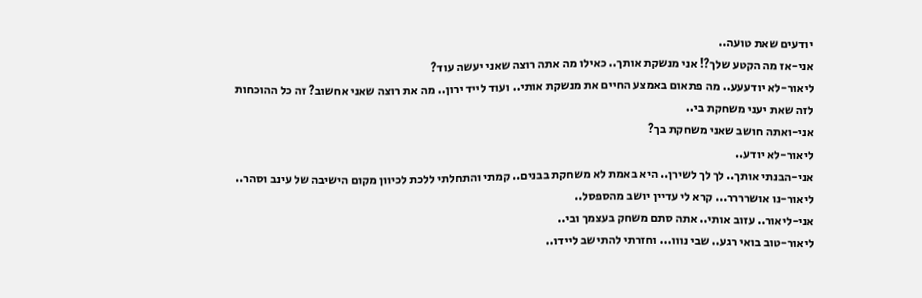יודעים שאת טועה..
אני-אז מה הקטע שלך?! אני מנשקת אותך.. כאילו מה אתה רוצה שאני יעשה עוד?
ליאור-לא יודעעע.. מה פתאום באמצע החיים את מנשקת אותי.. ועוד לייד ירון.. מה את רוצה שאני אחשוב? זה כל ההוכחות לזה שאת יעני משחקת בי..
אני-ואתה חושב שאני משחקת בך?
ליאור-לא יודע..
אני-הבנתי אותך.. לך לך לשירן.. היא באמת לא משחקת בבנים.. קמתי והתחלתי ללכת לכיוון מקום הישיבה של עינב וסהר..
ליאור-נו אושרררר... קרא לי עדיין יושב מהספסל..
אני-ליאור.. עזוב אותי.. אתה סתם משחק בעצמך ובי..
ליאור-טוב בואי רגע.. שבי נווו... וחזרתי להתישב ליידו..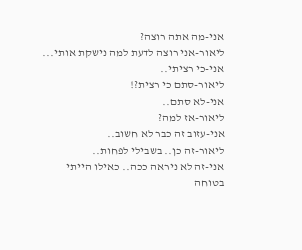אני-מה אתה רוצה?
ליאור-אני רוצה לדעת למה נישקת אותי...
אני-כי רציתי..
ליאור-סתם כי רצית?!
אני-לא סתם..
ליאור-אז למה?
אני-עזוב זה כבר לא חשוב..
ליאור-זה כן.. בשבילי לפחות..
אני-זה לא ניראה ככה.. כאילו הייתי בטוחה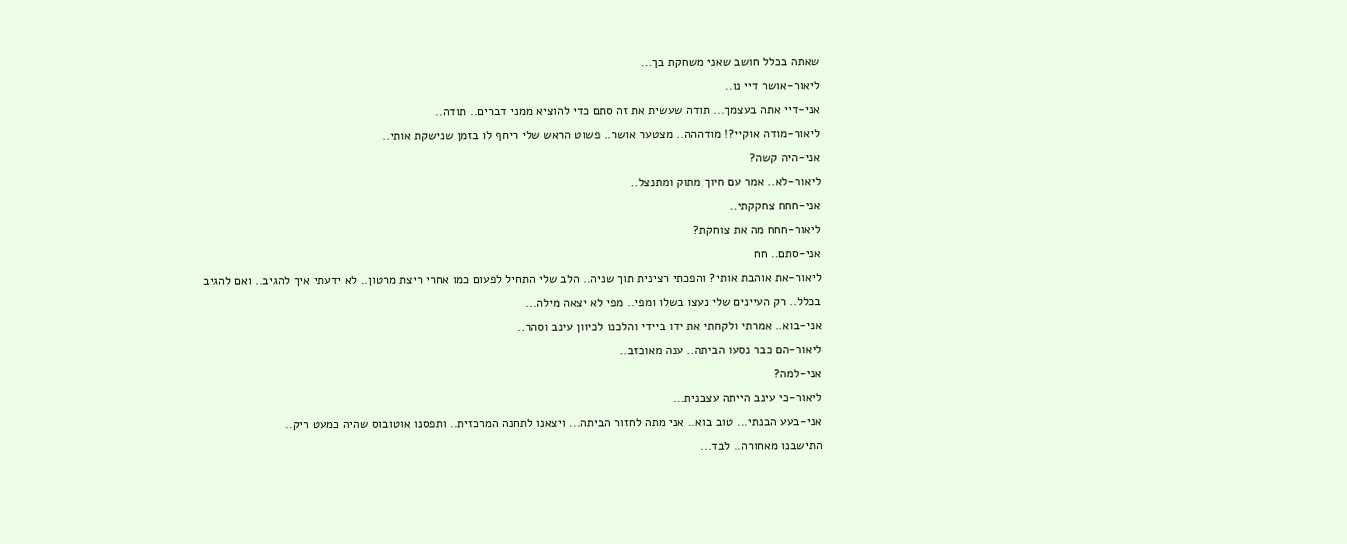שאתה בכלל חושב שאני משחקת בך...
ליאור-אושר דיי נו..
אני-דיי אתה בעצמך... תודה שעשית את זה סתם כדי להוציא ממני דברים.. תודה..
ליאור-מודה אוקיי?! מודההה.. מצטער אושר.. פשוט הראש שלי ריחף לו בזמן שנישקת אותי..
אני-היה קשה?
ליאור-לא.. אמר עם חיוך מתוק ומתנצל..
אני-חחח צחקקתי..
ליאור-חחח מה את צוחקת?
אני-סתם.. חח
ליאור-את אוהבת אותי? והפכתי רצינית תוך שניה.. הלב שלי התחיל לפעום כמו אחרי ריצת מרטון.. לא ידעתי איך להגיב.. ואם להגיב בכלל.. רק העיינים שלי נעצו בשלו ומפי.. מפי לא יצאה מילה...
אני-בוא.. אמרתי ולקחתי את ידו ביידי והלכנו לכיוון עינב וסהר..
ליאור-הם כבר נסעו הביתה.. ענה מאוכזב..
אני-למה?
ליאור-כי עינב הייתה עצבנית...
אני-בעע הבנתי... טוב בוא.. אני מתה לחזור הביתה... ויצאנו לתחנה המרכזית.. ותפסנו אוטובוס שהיה כמעט ריק..
התישבנו מאחורה.. לבד...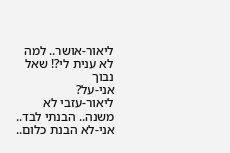ליאור-אושר.. למה לא ענית לי?! שאל נבוך
אני-על?
ליאור-עזבי לא משנה.. הבנתי לבד..
אני-לא הבנת כלום..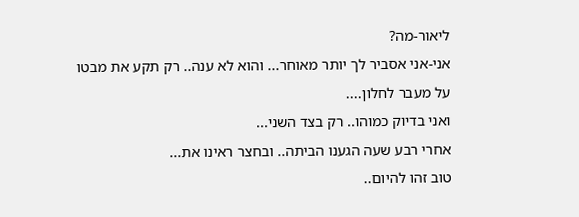ליאור-מה?
אני-אני אסביר לך יותר מאוחר... והוא לא ענה.. רק תקע את מבטו על מעבר לחלון....
ואני בדיוק כמוהו.. רק בצד השני...
אחרי רבע שעה הגענו הביתה.. ובחצר ראינו את...
טוב זהו להיום..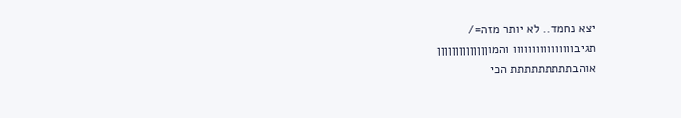יצא נחמד.. לא יותר מזה=/
תגיבוווווווווווווווו והמוןןןןןןןןןןןןןן
אוהבתתתתתתתתת הכי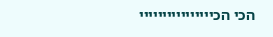הכי הכיייייייייייייייי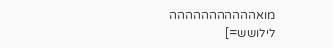מואההההההההההה
לילושש=]